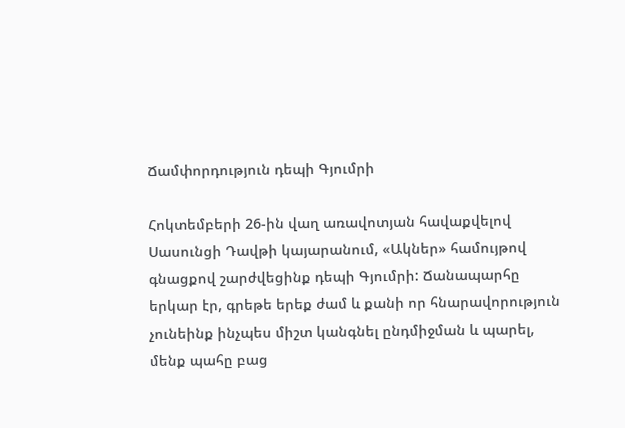Ճամփորդություն դեպի Գյումրի

Հոկտեմբերի 26-ին վաղ առավոտյան հավաքվելով Սասունցի Դավթի կայարանում, «Ակներ» համույթով գնացքով շարժվեցինք դեպի Գյումրի: Ճանապարհը երկար էր, գրեթե երեք ժամ և քանի որ հնարավորություն չունեինք ինչպես միշտ կանգնել ընդմիջման և պարել, մենք պահը բաց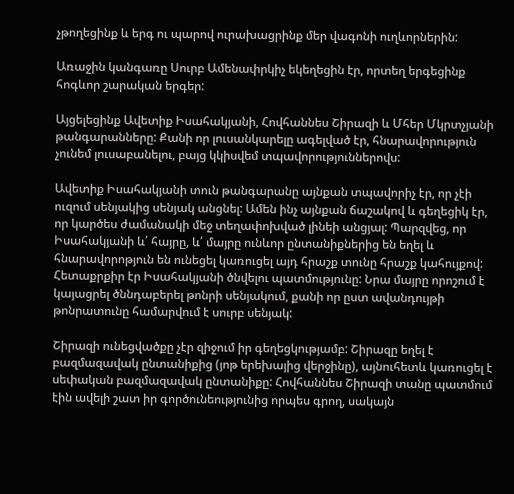չթողեցինք և երգ ու պարով ուրախացրինք մեր վագոնի ուղևորներին:

Առաջին կանգառը Սուրբ Ամենափրկիչ եկեղեցին էր, որտեղ երգեցինք հոգևոր շարական երգեր:

Այցելեցինք Ավետիք Իսահակյանի, Հովհաննես Շիրազի և Մհեր Մկրտչյանի թանգարանները: Քանի որ լուսանկարելը ագելված էր, հնարավորություն չունեմ լուսաբանելու, բայց կկիսվեմ տպավորություններովս:

Ավետիք Իսահակյանի տուն թանգարանը այնքան տպավորիչ էր, որ չէի ուզում սենյակից սենյակ անցնել: Ամեն ինչ այնքան ճաշակով և գեղեցիկ էր, որ կարծես ժամանակի մեջ տեղափոխված լինեի անցյալ: Պարզվեց, որ Իսահակյանի և՛ հայրը, և՛ մայրը ունևոր ընտանիքներից են եղել և հնարավորոթյուն են ունեցել կառուցել այդ հրաշք տունը հրաշք կահույքով: Հետաքրքիր էր Իսահակյանի ծնվելու պատմությունը: Նրա մայրը որոշում է կայացրել ծննդաբերել թոնրի սենյակում, քանի որ ըստ ավանդույթի թոնրատունը համարվում է սուրբ սենյակ:

Շիրազի ունեցվածքը չէր զիջում իր գեղեցկությամբ: Շիրազը եղել է բազմազավակ ընտանիքից (յոթ երեխայից վերջինը), այնուհետև կառուցել է սեփական բազմազավակ ընտանիքը: Հովհաննես Շիրազի տանը պատմում էին ավելի շատ իր գործունեությունից որպես գրող, սակայն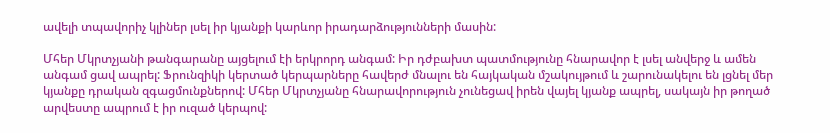ավելի տպավորիչ կլիներ լսել իր կյանքի կարևոր իրադարձությունների մասին:

Մհեր Մկրտչյանի թանգարանը այցելում էի երկրորդ անգամ: Իր դժբախտ պատմությունը հնարավոր է լսել անվերջ և ամեն անգամ ցավ ապրել: Ֆրունզիկի կերտած կերպարները հավերժ մնալու են հայկական մշակույթում և շարունակելու են լցնել մեր կյանքը դրական զգացմունքներով: Մհեր Մկրտչյանը հնարավորություն չունեցավ իրեն վայել կյանք ապրել, սակայն իր թողած արվեստը ապրում է իր ուզած կերպով: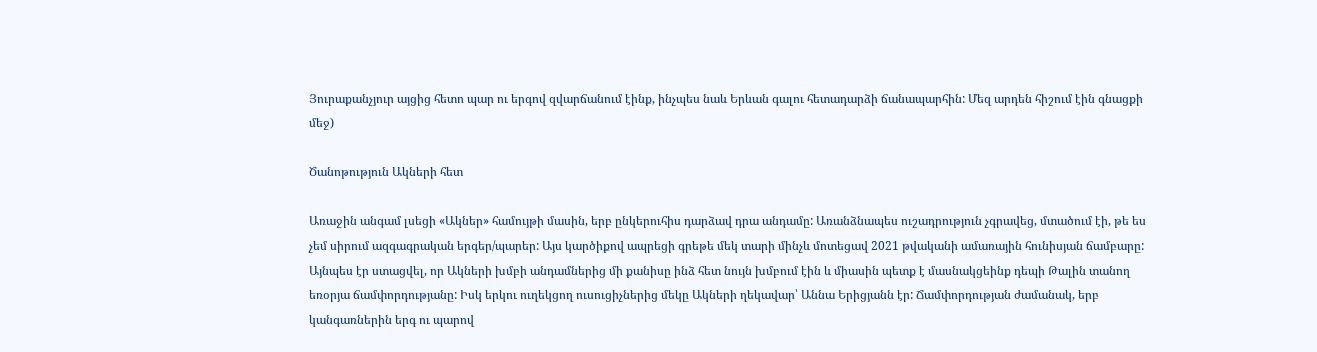Յուրաքանչյուր այցից հետո պար ու երգով զվարճանում էինք, ինչպես նաև Երևան գալու հետադարձի ճանապարհին: Մեզ արդեն հիշում էին գնացքի մեջ)

Ծանոթություն Ակների հետ

Առաջին անգամ լսեցի «Ակներ» համույթի մասին, երբ ընկերուհիս դարձավ դրա անդամը: Առանձնապես ուշադրություն չգրավեց, մտածում էի, թե ես չեմ սիրում ազգագրական երգեր/պարեր: Այս կարծիքով ապրեցի գրեթե մեկ տարի մինչև մոտեցավ 2021 թվականի ամառային հունիսյան ճամբարը: Այնպես էր ստացվել, որ Ակների խմբի անդամներից մի քանիսը ինձ հետ նույն խմբում էին և միասին պետք է մասնակցեինք դեպի Թալին տանող եռօրյա ճամփորդությանը: Իսկ երկու ուղեկցող ուսուցիչներից մեկը Ակների ղեկավար՝ Աննա Երիցյանն էր: Ճամփորդության ժամանակ, երբ կանգառներին երգ ու պարով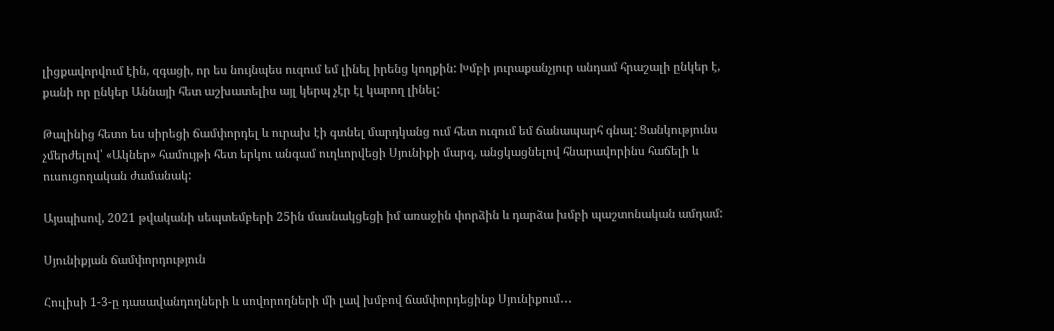լիցքավորվում էին, զգացի, որ ես նույնպես ուզում եմ լինել իրենց կողքին: Խմբի յուրաքանչյուր անդամ հրաշալի ընկեր է, քանի որ ընկեր Աննայի հետ աշխատելիս այլ կերպ չէր էլ կարող լինել:

Թալինից հետո ես սիրեցի ճամփորդել և ուրախ էի գտնել մարդկանց ում հետ ուզում եմ ճանապարհ գնալ: Ցանկությունս չմերժելով՝ «Ակներ» համույթի հետ երկու անգամ ուղևորվեցի Սյունիքի մարզ, անցկացնելով հնարավորինս հաճելի և ուսուցողական ժամանակ:

Այսպիսով, 2021 թվականի սեպտեմբերի 25ին մասնակցեցի իմ առաջին փորձին և դարձա խմբի պաշտոնական ամդամ:

Սյունիքյան ճամփորդություն

Հուլիսի 1-3-ը դասավանդողների և սովորողների մի լավ խմբով ճամփորդեցինք Սյունիքում․․․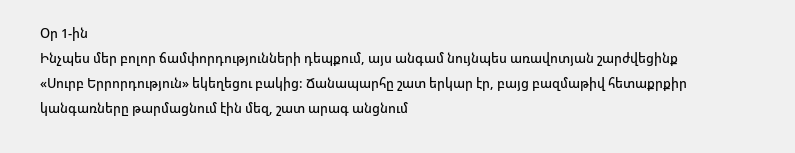Օր 1-ին
Ինչպես մեր բոլոր ճամփորդությունների դեպքում, այս անգամ նույնպես առավոտյան շարժվեցինք «Սուրբ Երրորդություն» եկեղեցու բակից: Ճանապարհը շատ երկար էր, բայց բազմաթիվ հետաքրքիր կանգառները թարմացնում էին մեզ, շատ արագ անցնում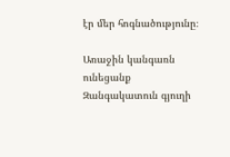էր մեր հոգնածությունը։

Առաջին կանգառն ունեցանք  Զանգակատուն գյուղի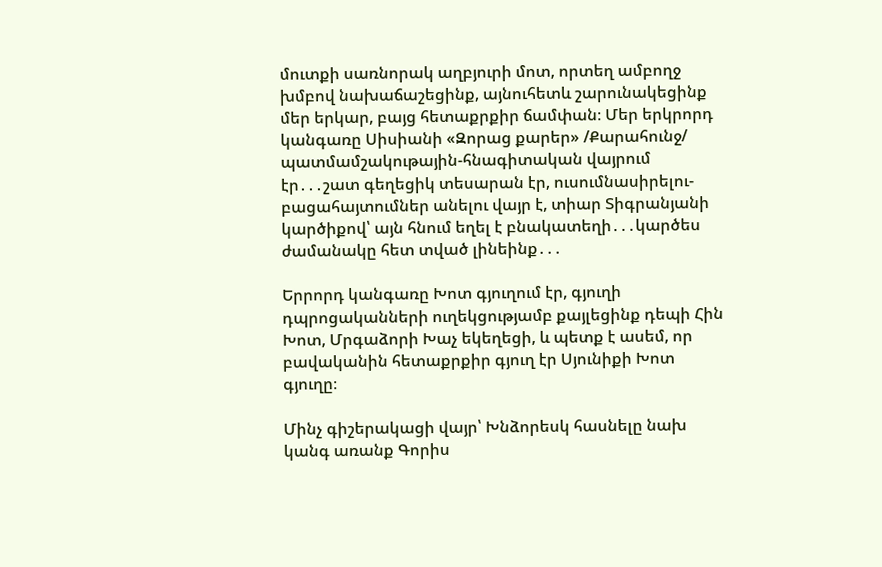մուտքի սառնորակ աղբյուրի մոտ, որտեղ ամբողջ խմբով նախաճաշեցինք, այնուհետև շարունակեցինք մեր երկար, բայց հետաքրքիր ճամփան։ Մեր երկրորդ կանգառը Սիսիանի «Զորաց քարեր» /Քարահունջ/ պատմամշակութային-հնագիտական վայրում էր․․․շատ գեղեցիկ տեսարան էր, ուսումնասիրելու-բացահայտումներ անելու վայր է, տիար Տիգրանյանի կարծիքով՝ այն հնում եղել է բնակատեղի․․․կարծես ժամանակը հետ տված լինեինք․․․

Երրորդ կանգառը Խոտ գյուղում էր, գյուղի դպրոցականների ուղեկցությամբ քայլեցինք դեպի Հին Խոտ, Մրգաձորի Խաչ եկեղեցի, և պետք է ասեմ, որ բավականին հետաքրքիր գյուղ էր Սյունիքի Խոտ գյուղը։

Մինչ գիշերակացի վայր՝ Խնձորեսկ հասնելը նախ կանգ առանք Գորիս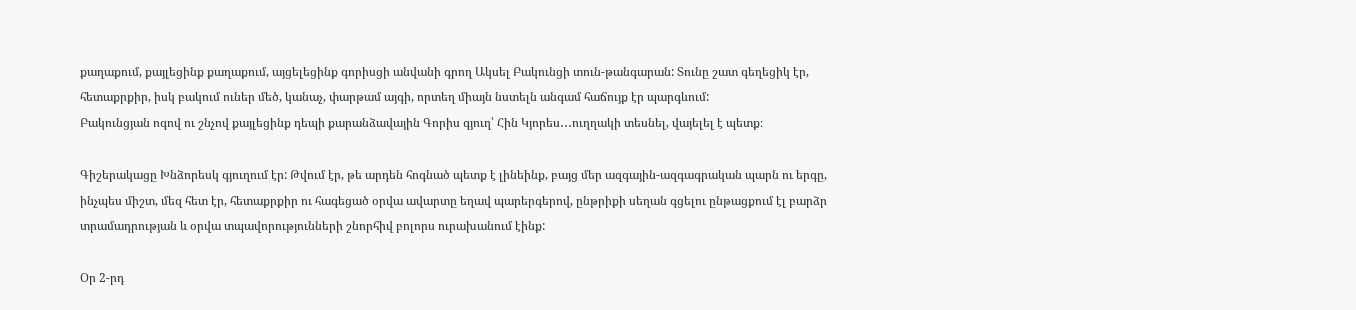քաղաքում, քայլեցինք քաղաքում, այցելեցինք գորիսցի անվանի գրող Ակսել Բակունցի տուն-թանգարան: Տունը շատ գեղեցիկ էր, հետաքրքիր, իսկ բակում ուներ մեծ, կանաչ, փարթամ այգի, որտեղ միայն նստելն անգամ հաճույք էր պարգևում:
Բակունցյան ոգով ու շնչով քայլեցինք դեպի քարանձավային Գորիս գյուղ՝ Հին Կյորես․․․ուղղակի տեսնել, վայելել է պետք։

Գիշերակացը Խնձորեսկ գյուղում էր: Թվում էր, թե արդեն հոգնած պետք է լինեինք, բայց մեր ազգային-ազգագրական պարն ու երգը, ինչպես միշտ, մեզ հետ էր, հետաքրքիր ու հագեցած օրվա ավարտը եղավ պարերգերով, ընթրիքի սեղան գցելու ընթացքում էլ բարձր տրամադրության և օրվա տպավորությունների շնորհիվ բոլորս ուրախանում էինք:

Օր 2-րդ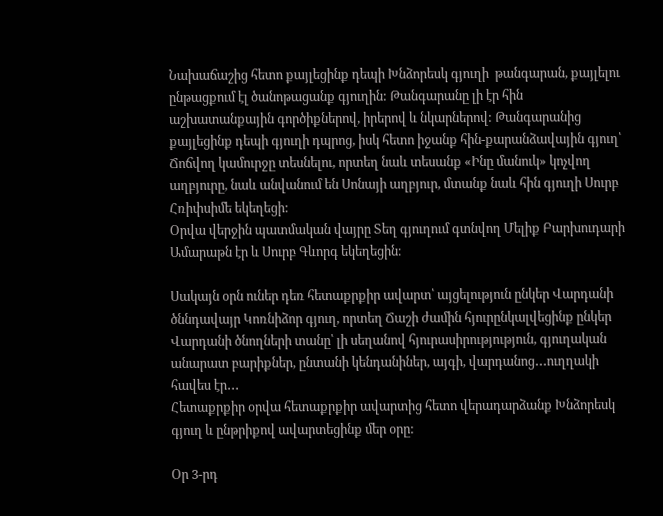Նախաճաշից հետո քայլեցինք դեպի Խնձորեսկ գյուղի  թանգարան, քայլելու ընթացքում էլ ծանոթացանք գյուղին: Թանգարանը լի էր հին աշխատանքային գործիքներով, իրերով և նկարներով: Թանգարանից քայլեցինք դեպի գյուղի դպրոց, իսկ հետո իջանք հին-քարանձավային գյուղ՝ Ճոճվող կամուրջը տեսնելու, որտեղ նաև տեսանք «Ինը մանուկ» կոչվող աղբյուրը, նաև անվանում են Սոնայի աղբյուր, մտանք նաև հին գյուղի Սուրբ Հռիփսիմե եկեղեցի:
Օրվա վերջին պատմական վայրը Տեղ գյուղում գտնվող Մելիք Բարխուդարի Ամարաթն էր և Սուրբ Գևորգ եկեղեցին։

Սակայն օրն ուներ դեռ հետաքրքիր ավարտ՝ այցելություն ընկեր Վարդանի ծննդավայր Կոռնիձոր գյուղ, որտեղ Ճաշի ժամին հյուրընկալվեցինք ընկեր Վարդանի ծնողների տանը՝ լի սեղանով հյուրասիրությություն, գյուղական անարատ բարիքներ, ընտանի կենդանիներ, այգի, վարդանոց․․․ուղղակի հավես էր․․․
Հետաքրքիր օրվա հետաքրքիր ավարտից հետո վերադարձանք Խնձորեսկ գյուղ և ընթրիքով ավարտեցինք մեր օրը:

Օր 3-րդ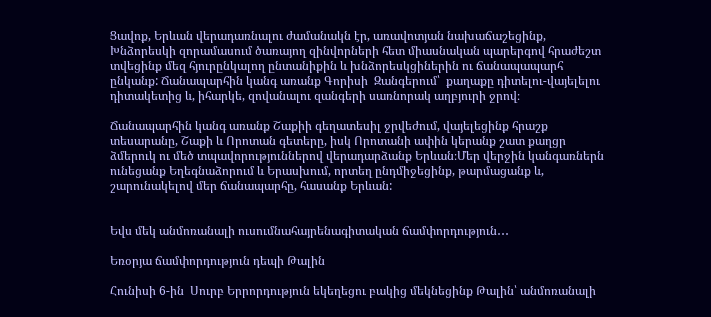Ցավոք, Երևան վերադառնալու ժամանակն էր, առավոտյան նախաճաշեցինք, Խնձորեսկի զորամասում ծառայող զինվորների հետ միասնական պարերգով հրաժեշտ տվեցինք մեզ հյուրընկալող ընտանիքին և խնձորեսկցիներին ու ճանապապարհ ընկանք: Ճանապարհին կանգ առանք Գորիսի  Զանգերում՝  քաղաքը դիտելու-վայելելու  դիտակետից և, իհարկե, զովանալու զանգերի սառնորակ աղբյուրի ջրով։

Ճանապարհին կանգ առանք Շաքիի գեղատեսիլ ջրվեժում, վայելեցինք հրաշք տեսարանը, Շաքի և Որոտան գետերը, իսկ Որոտանի ափին կերանք շատ քաղցր ձմերուկ ու մեծ տպավորություններով վերադարձանք Երևան։Մեր վերջին կանգառներն ունեցանք Եղեգնաձորում և Երասխում, որտեղ ընդմիջեցինք, թարմացանք և, շարունակելով մեր ճանապարհը, հասանք Երևան:


Եվս մեկ անմոռանալի ուսումնահայրենագիտական ճամփորդություն․․․

Եռօրյա ճամփորդություն դեպի Թալին

Հունիսի 6-ին  Սուրբ Երրորդություն եկեղեցու բակից մեկնեցինք Թալին՝ անմոռանալի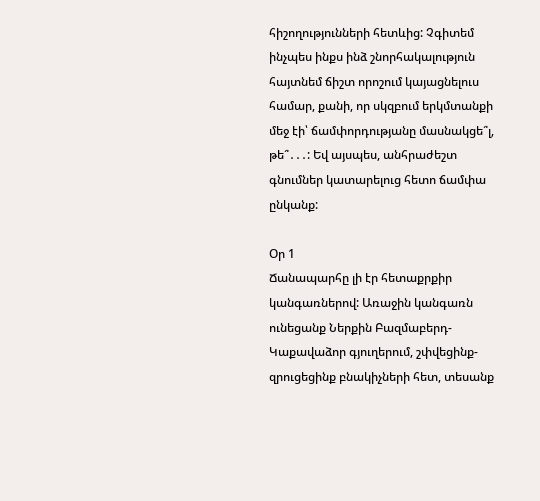հիշողությունների հետևից: Չգիտեմ ինչպես ինքս ինձ շնորհակալություն հայտնեմ ճիշտ որոշում կայացնելուս համար, քանի, որ սկզբում երկմտանքի մեջ էի՝ ճամփորդությանը մասնակցե՞լ, թե՞․․․: Եվ այսպես, անհրաժեշտ գնումներ կատարելուց հետո ճամփա ընկանք:

Օր 1
Ճանապարհը լի էր հետաքրքիր կանգառներով: Առաջին կանգառն ունեցանք Ներքին Բազմաբերդ-Կաքավաձոր գյուղերում, շփվեցինք-զրուցեցինք բնակիչների հետ, տեսանք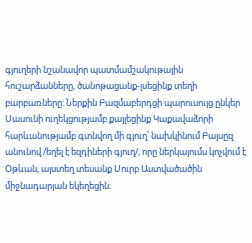գյուղերի նշանավոր պատմամշակութային հուշարձանները, ծանոթացանք-լսեցինք տեղի բարբառները: Ներքին Բազմաբերդցի պարուսույց ընկեր Սասունի ուղեկցությամբ քայլեցինք Կաքավաձորի հարևանությամբ գտնվող մի գյուղ՝ նախկինում Բայսըզ անունով /եղել է եզդիների գյուղ/, որը ներկայումս կոչվում է Օթևան, այստեղ տեսանք Սուրբ Աստվածածին միջնադարյան եկեղեցին։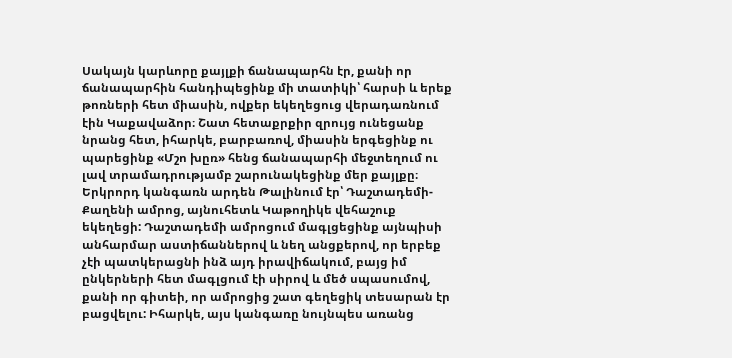Սակայն կարևորը քայլքի ճանապարհն էր, քանի որ ճանապարհին հանդիպեցինք մի տատիկի՝ հարսի և երեք թոռների հետ միասին, ովքեր եկեղեցուց վերադառնում էին Կաքավաձոր։ Շատ հետաքրքիր զրույց ունեցանք նրանց հետ, իհարկե, բարբառով, միասին երգեցինք ու պարեցինք «Մշո խըռ» հենց ճանապարհի մեջտեղում ու լավ տրամադրությամբ շարունակեցինք մեր քայլքը։ Երկրորդ կանգառն արդեն Թալինում էր՝ Դաշտադեմի-Քաղենի ամրոց, այնուհետև Կաթողիկե վեհաշուք եկեղեցի: Դաշտադեմի ամրոցում մագլցեցինք այնպիսի անհարմար աստիճաններով և նեղ անցքերով, որ երբեք չէի պատկերացնի ինձ այդ իրավիճակում, բայց իմ ընկերների հետ մագլցում էի սիրով և մեծ սպասումով, քանի որ գիտեի, որ ամրոցից շատ գեղեցիկ տեսարան էր բացվելու: Իհարկե, այս կանգառը նույնպես առանց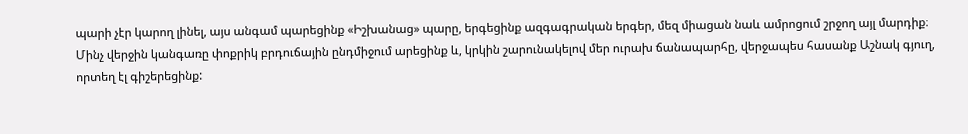պարի չէր կարող լինել, այս անգամ պարեցինք «Իշխանաց» պարը, երգեցինք ազգագրական երգեր, մեզ միացան նաև ամրոցում շրջող այլ մարդիք։
Մինչ վերջին կանգառը փոքրիկ բրդուճային ընդմիջում արեցինք և, կրկին շարունակելով մեր ուրախ ճանապարհը, վերջապես հասանք Աշնակ գյուղ, որտեղ էլ գիշերեցինք: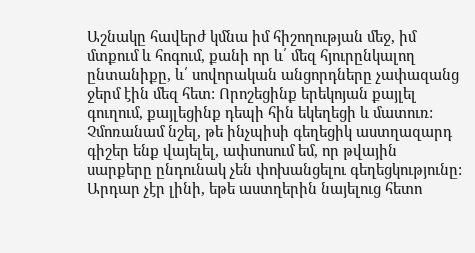Աշնակը հավերժ կմնա իմ հիշողության մեջ, իմ մտքում և հոգում, քանի որ և՛ մեզ հյուրընկալող ընտանիքը, և՛ սովորական անցորդները չափազանց ջերմ էին մեզ հետ: Որոշեցինք երեկոյան քայլել գուղում, քայլեցինք դեպի հին եկեղեցի և մատուռ: Չմոռանամ նշել, թե ինչպիսի գեղեցիկ աստղազարդ գիշեր ենք վայելել, ափսոսում եմ, որ թվային սարքերը ընդունակ չեն փոխանցելու գեղեցկությունը: Արդար չէր լինի, եթե աստղերին նայելուց հետո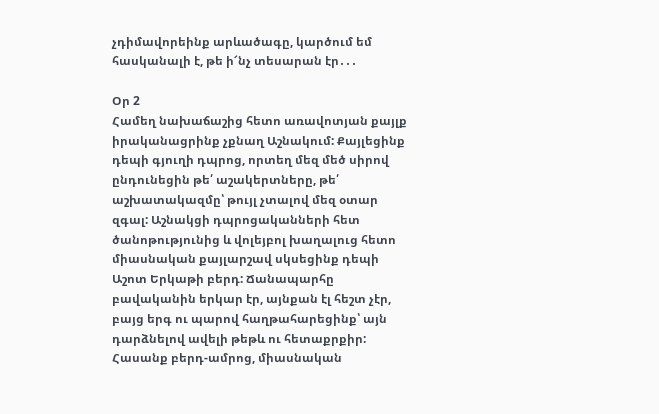չդիմավորեինք արևածագը, կարծում եմ հասկանալի է, թե ի՜նչ տեսարան էր․․․

Օր 2
Համեղ նախաճաշից հետո առավոտյան քայլք իրականացրինք չքնաղ Աշնակում: Քայլեցինք դեպի գյուղի դպրոց, որտեղ մեզ մեծ սիրով ընդունեցին թե՛ աշակերտները, թե՛ աշխատակազմը՝ թույլ չտալով մեզ օտար զգալ: Աշնակցի դպրոցականների հետ ծանոթությունից և վոլեյբոլ խաղալուց հետո  միասնական քայլարշավ սկսեցինք դեպի Աշոտ Երկաթի բերդ: Ճանապարհը բավականին երկար էր, այնքան էլ հեշտ չէր, բայց երգ ու պարով հաղթահարեցինք՝ այն դարձնելով ավելի թեթև ու հետաքրքիր: Հասանք բերդ-ամրոց, միասնական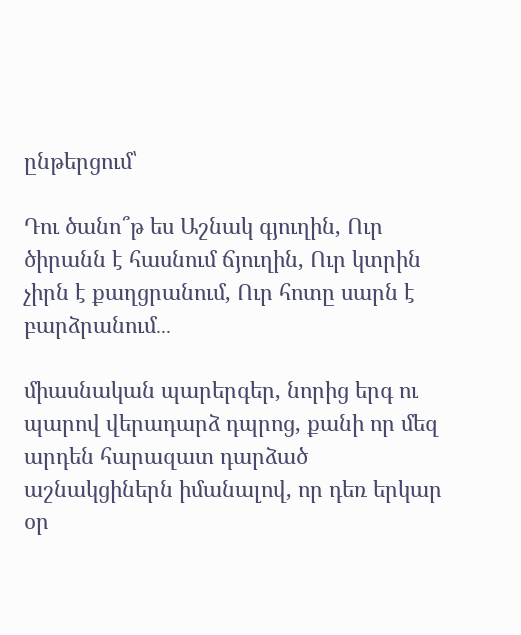ընթերցում՝

Դու ծանո՞թ ես Աշնակ գյուղին, Ուր ծիրանն է հասնում ճյուղին, Ուր կտրին չիրն է քաղցրանում, Ուր հոտը սարն է բարձրանում․․․

միասնական պարերգեր, նորից երգ ու պարով վերադարձ դպրոց, քանի որ մեզ արդեն հարազատ դարձած աշնակցիներն իմանալով, որ դեռ երկար օր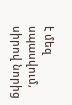է մեզ սպասվում, սիրով նորից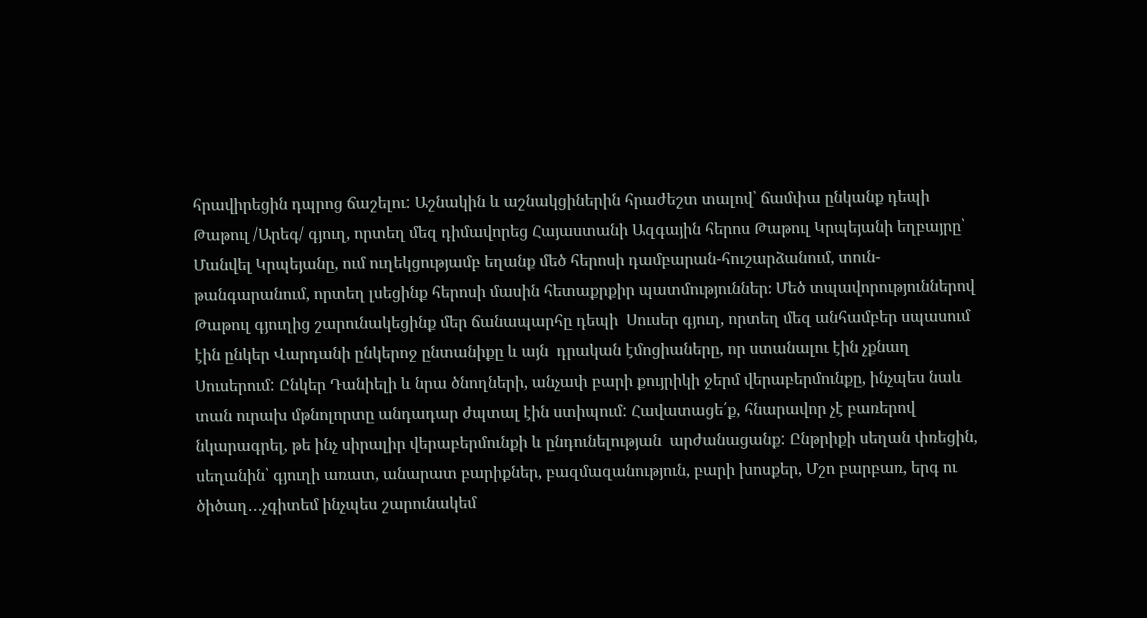հրավիրեցին դպրոց ճաշելու: Աշնակին և աշնակցիներին հրաժեշտ տալով՝ ճամփա ընկանք դեպի Թաթուլ /Արեգ/ գյուղ, որտեղ մեզ դիմավորեց Հայաստանի Ազգային հերոս Թաթուլ Կրպեյանի եղբայրը՝ Մանվել Կրպեյանը, ում ուղեկցությամբ եղանք մեծ հերոսի դամբարան-հուշարձանում, տուն-թանգարանում, որտեղ լսեցինք հերոսի մասին հետաքրքիր պատմություններ։ Մեծ տպավորություններով Թաթուլ գյուղից շարունակեցինք մեր ճանապարհը դեպի  Սուսեր գյուղ, որտեղ մեզ անհամբեր սպասում էին ընկեր Վարդանի ընկերոջ ընտանիքը և այն  դրական էմոցիաները, որ ստանալու էին չքնաղ Սուսերում: Ընկեր Դանիելի և նրա ծնողների, անչափ բարի քույրիկի ջերմ վերաբերմունքը, ինչպես նաև տան ուրախ մթնոլորտը անդադար ժպտալ էին ստիպում: Հավատացե՛ք, հնարավոր չէ բառերով նկարագրել, թե ինչ սիրալիր վերաբերմունքի և ընդունելության  արժանացանք: Ընթրիքի սեղան փռեցին, սեղանին՝ գյուղի առատ, անարատ բարիքներ, բազմազանություն, բարի խոսքեր, Մշո բարբառ, երգ ու ծիծաղ․․․չգիտեմ ինչպես շարունակեմ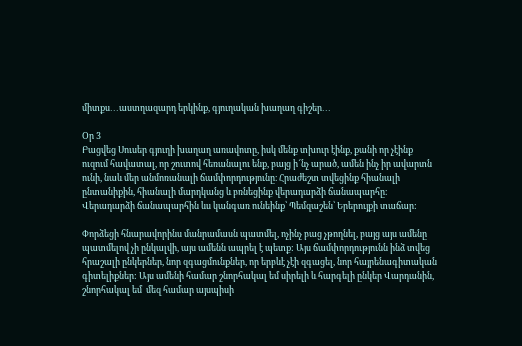միտքս․․․աստղազարդ երկինք, գյուղական խաղաղ գիշեր․․․

Օր 3
Բացվեց Սուսեր գյուղի խաղաղ առավոտը, իսկ մենք տխուր էինք, քանի որ չէինք ուզում հավատալ, որ շուտով հեռանալու ենք, բայց ի՜նչ արած, ամեն ինչ իր ավարտն ունի, նաև մեր անմոռանալի ճամփորդությունը։ Հրաժեշտ տվեցինք հիանալի ընտանիքին, հիանալի մարդկանց և բռնեցինք վերադարձի ճանապարհը։ Վերադարձի ճանապարհին ևս կանգառ ունեինք՝ Պեմզաշեն՝ Երերույքի տաճար:

Փորձեցի հնարավորինս մանրամասն պատմել, ոչինչ բաց չթողնել, բայց այս ամենը պատմելով չի ընկալվի, այս ամենն ապրել է պետք: Այս ճամփորդությունն ինձ տվեց հրաշալի ընկերներ, նոր զգացմունքներ, որ երբևէ չէի զգացել, նոր հայրենագիտական գիտելիքներ: Այս ամենի համար շնորհակալ եմ սիրելի և հարգելի ընկեր Վարդանին, շնորհակալ եմ  մեզ համար այսպիսի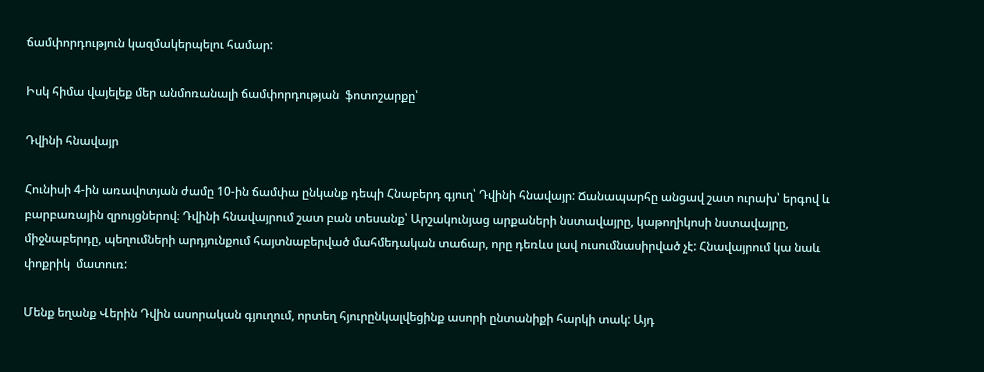ճամփորդություն կազմակերպելու համար:

Իսկ հիմա վայելեք մեր անմոռանալի ճամփորդության  ֆոտոշարքը՝

Դվինի հնավայր

Հունիսի 4-ին առավոտյան ժամը 10-ին ճամփա ընկանք դեպի Հնաբերդ գյուղ՝ Դվինի հնավայր: Ճանապարհը անցավ շատ ուրախ՝ երգով և բարբառային զրույցներով։ Դվինի հնավայրում շատ բան տեսանք՝ Արշակունյաց արքաների նստավայրը, կաթողիկոսի նստավայրը, միջնաբերդը, պեղումների արդյունքում հայտնաբերված մահմեդական տաճար, որը դեռևս լավ ուսումնասիրված չէ: Հնավայրում կա նաև փոքրիկ  մատուռ:

Մենք եղանք Վերին Դվին ասորական գյուղում, որտեղ հյուրընկալվեցինք ասորի ընտանիքի հարկի տակ: Այդ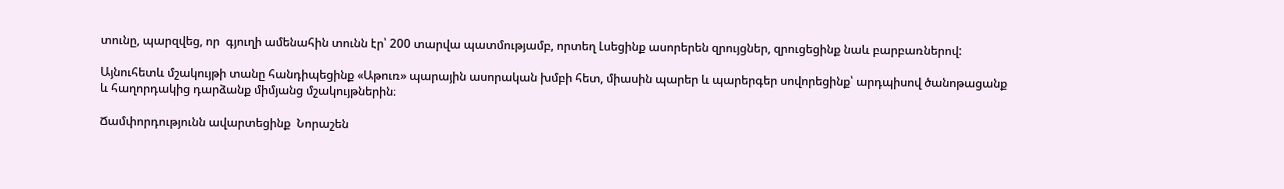տունը, պարզվեց, որ  գյուղի ամենահին տունն էր՝ 200 տարվա պատմությամբ, որտեղ Լսեցինք ասորերեն զրույցներ, զրուցեցինք նաև բարբառներով:

Այնուհետև մշակույթի տանը հանդիպեցինք «Աթուռ» պարային ասորական խմբի հետ, միասին պարեր և պարերգեր սովորեցինք՝ արդպիսով ծանոթացանք և հաղորդակից դարձանք միմյանց մշակույթներին։

Ճամփորդությունն ավարտեցինք  Նորաշեն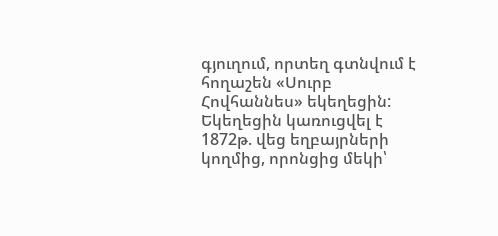գյուղում, որտեղ գտնվում է հողաշեն «Սուրբ Հովհաննես» եկեղեցին: Եկեղեցին կառուցվել է 1872թ. վեց եղբայրների կողմից, որոնցից մեկի՝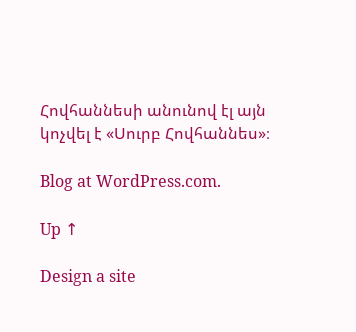Հովհաննեսի անունով էլ այն կոչվել է «Սուրբ Հովհաննես»։

Blog at WordPress.com.

Up ↑

Design a site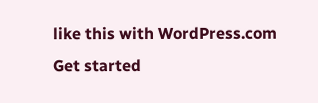like this with WordPress.com
Get started